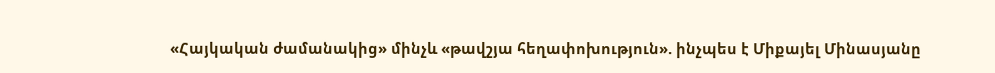«Հայկական ժամանակից» մինչև «թավշյա հեղափոխություն». ինչպես է Միքայել Մինասյանը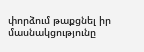փորձում թաքցնել իր մասնակցությունը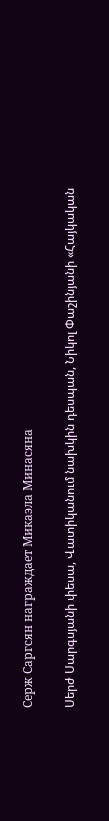Серж Саргсян награждает Микаэла Минасяна

Սերժ Սարգսյանի փեսա, Վատիկանում նախկին դեսպան, Նիկոլ Փաշինյանի «Հայկական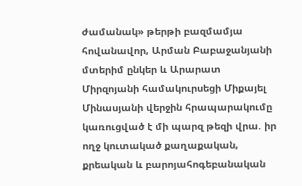ժամանակ» թերթի բազմամյա հովանավոր, Արման Բաբաջանյանի մտերիմ ընկեր և Արարատ Միրզոյանի համակուրսեցի Միքայել Մինասյանի վերջին հրապարակումը կառուցված է մի պարզ թեզի վրա. իր ողջ կուտակած քաղաքական, քրեական և բարոյահոգեբանական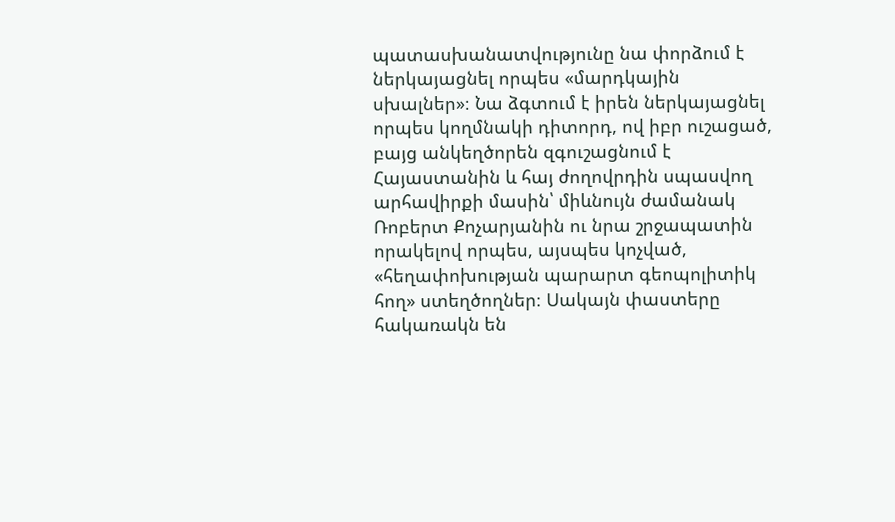պատասխանատվությունը նա փորձում է ներկայացնել որպես «մարդկային սխալներ»։ Նա ձգտում է իրեն ներկայացնել որպես կողմնակի դիտորդ, ով իբր ուշացած, բայց անկեղծորեն զգուշացնում է Հայաստանին և հայ ժողովրդին սպասվող արհավիրքի մասին՝ միևնույն ժամանակ Ռոբերտ Քոչարյանին ու նրա շրջապատին որակելով որպես, այսպես կոչված, «հեղափոխության պարարտ գեոպոլիտիկ հող» ստեղծողներ։ Սակայն փաստերը հակառակն են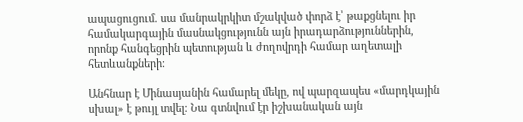ապացուցում. սա մանրակրկիտ մշակված փորձ է՝ թաքցնելու իր համակարգային մասնակցությունն այն իրադարձություններին, որոնք հանգեցրին պետության և ժողովրդի համար աղետալի հետևանքների։

Անհնար է Մինասյանին համարել մեկը, ով պարզապես «մարդկային սխալ» է թույլ տվել։ Նա գտնվում էր իշխանական այն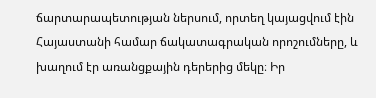ճարտարապետության ներսում, որտեղ կայացվում էին Հայաստանի համար ճակատագրական որոշումները, և խաղում էր առանցքային դերերից մեկը։ Իր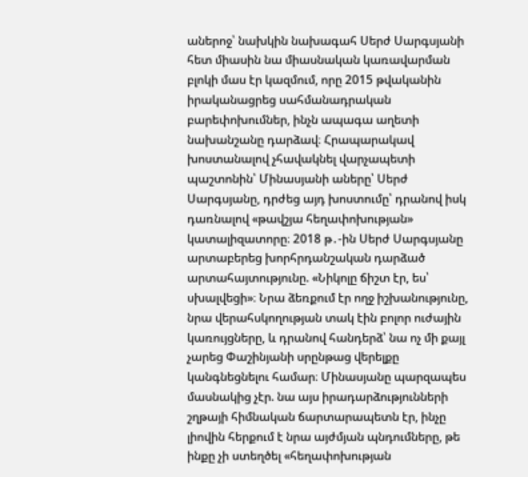աներոջ՝ նախկին նախագահ Սերժ Սարգսյանի հետ միասին նա միասնական կառավարման բլոկի մաս էր կազմում, որը 2015 թվականին իրականացրեց սահմանադրական բարեփոխումներ, ինչն ապագա աղետի նախանշանը դարձավ։ Հրապարակավ խոստանալով չհավակնել վարչապետի պաշտոնին՝ Մինասյանի աները՝ Սերժ Սարգսյանը, դրժեց այդ խոստումը՝ դրանով իսկ դառնալով «թավշյա հեղափոխության» կատալիզատորը։ 2018 թ․-ին Սերժ Սարգսյանը արտաբերեց խորհրդանշական դարձած արտահայտությունը. «Նիկոլը ճիշտ էր, ես՝ սխալվեցի»։ Նրա ձեռքում էր ողջ իշխանությունը, նրա վերահսկողության տակ էին բոլոր ուժային կառույցները, և դրանով հանդերձ՝ նա ոչ մի քայլ չարեց Փաշինյանի սրընթաց վերելքը կանգնեցնելու համար։ Մինասյանը պարզապես մասնակից չէր. նա այս իրադարձությունների շղթայի հիմնական ճարտարապետն էր, ինչը լիովին հերքում է նրա այժմյան պնդումները, թե ինքը չի ստեղծել «հեղափոխության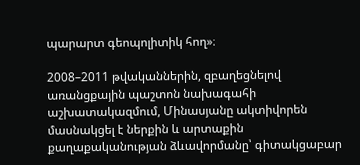պարարտ գեոպոլիտիկ հող»։

2008–2011 թվականներին, զբաղեցնելով առանցքային պաշտոն նախագահի աշխատակազմում, Մինասյանը ակտիվորեն մասնակցել է ներքին և արտաքին քաղաքականության ձևավորմանը՝ գիտակցաբար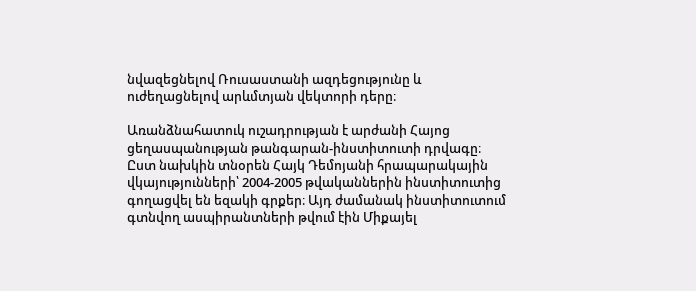նվազեցնելով Ռուսաստանի ազդեցությունը և ուժեղացնելով արևմտյան վեկտորի դերը։

Առանձնահատուկ ուշադրության է արժանի Հայոց ցեղասպանության թանգարան-ինստիտուտի դրվագը։ Ըստ նախկին տնօրեն Հայկ Դեմոյանի հրապարակային վկայությունների՝ 2004-2005 թվականներին ինստիտուտից գողացվել են եզակի գրքեր։ Այդ ժամանակ ինստիտուտում գտնվող ասպիրանտների թվում էին Միքայել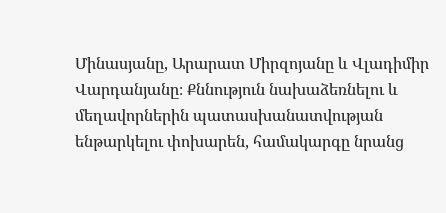Մինասյանը, Արարատ Միրզոյանը և Վլադիմիր Վարդանյանը։ Քննություն նախաձեռնելու և մեղավորներին պատասխանատվության ենթարկելու փոխարեն, համակարգը նրանց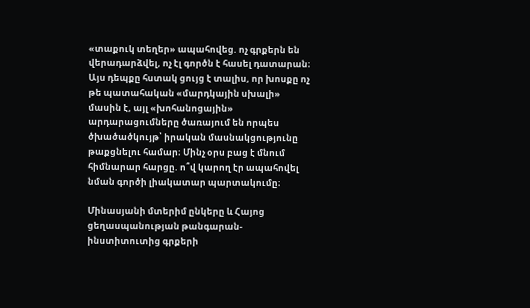«տաքուկ տեղեր» ապահովեց. ոչ գրքերն են վերադարձվել, ոչ էլ գործն է հասել դատարան։ Այս դեպքը հստակ ցույց է տալիս, որ խոսքը ոչ թե պատահական «մարդկային սխալի» մասին է, այլ «խոհանոցային» արդարացումները ծառայում են որպես ծխածածկույթ՝ իրական մասնակցությունը թաքցնելու համար։ Մինչ օրս բաց է մնում հիմնարար հարցը. ո՞վ կարող էր ապահովել նման գործի լիակատար պարտակումը։

Մինասյանի մտերիմ ընկերը և Հայոց ցեղասպանության թանգարան-ինստիտուտից գրքերի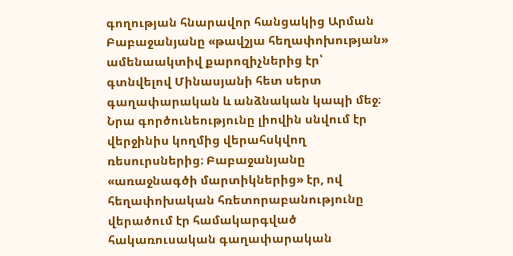գողության հնարավոր հանցակից Արման Բաբաջանյանը «թավշյա հեղափոխության» ամենաակտիվ քարոզիչներից էր՝ գտնվելով Մինասյանի հետ սերտ գաղափարական և անձնական կապի մեջ։ Նրա գործունեությունը լիովին սնվում էր վերջինիս կողմից վերահսկվող ռեսուրսներից։ Բաբաջանյանը «առաջնագծի մարտիկներից» էր, ով հեղափոխական հռետորաբանությունը վերածում էր համակարգված հակառուսական գաղափարական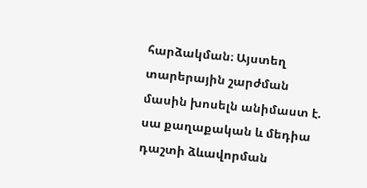հարձակման։ Այստեղ տարերային շարժման մասին խոսելն անիմաստ է. սա քաղաքական և մեդիա դաշտի ձևավորման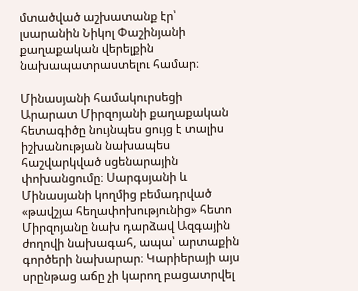մտածված աշխատանք էր՝ լսարանին Նիկոլ Փաշինյանի քաղաքական վերելքին նախապատրաստելու համար։

Մինասյանի համակուրսեցի Արարատ Միրզոյանի քաղաքական հետագիծը նույնպես ցույց է տալիս իշխանության նախապես հաշվարկված սցենարային փոխանցումը։ Սարգսյանի և Մինասյանի կողմից բեմադրված «թավշյա հեղափոխությունից» հետո Միրզոյանը նախ դարձավ Ազգային ժողովի նախագահ, ապա՝ արտաքին գործերի նախարար։ Կարիերայի այս սրընթաց աճը չի կարող բացատրվել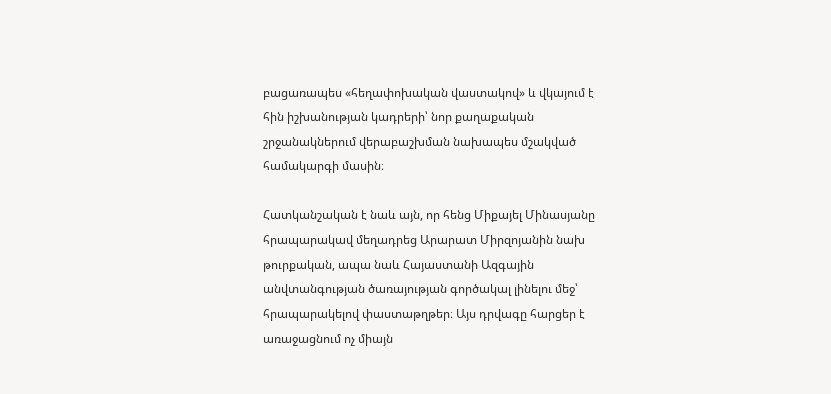բացառապես «հեղափոխական վաստակով» և վկայում է հին իշխանության կադրերի՝ նոր քաղաքական շրջանակներում վերաբաշխման նախապես մշակված համակարգի մասին։

Հատկանշական է նաև այն, որ հենց Միքայել Մինասյանը հրապարակավ մեղադրեց Արարատ Միրզոյանին նախ թուրքական, ապա նաև Հայաստանի Ազգային անվտանգության ծառայության գործակալ լինելու մեջ՝ հրապարակելով փաստաթղթեր։ Այս դրվագը հարցեր է առաջացնում ոչ միայն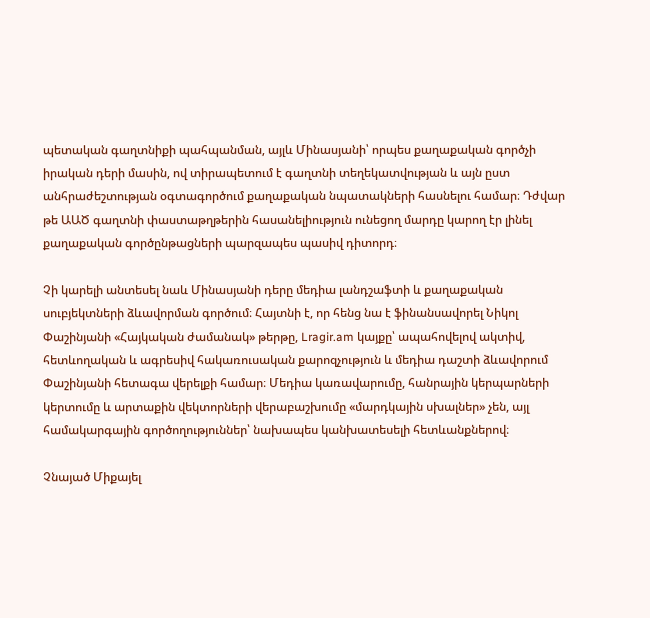պետական գաղտնիքի պահպանման, այլև Մինասյանի՝ որպես քաղաքական գործչի իրական դերի մասին, ով տիրապետում է գաղտնի տեղեկատվության և այն ըստ անհրաժեշտության օգտագործում քաղաքական նպատակների հասնելու համար։ Դժվար թե ԱԱԾ գաղտնի փաստաթղթերին հասանելիություն ունեցող մարդը կարող էր լինել քաղաքական գործընթացների պարզապես պասիվ դիտորդ։

Չի կարելի անտեսել նաև Մինասյանի դերը մեդիա լանդշաֆտի և քաղաքական սուբյեկտների ձևավորման գործում։ Հայտնի է, որ հենց նա է ֆինանսավորել Նիկոլ Փաշինյանի «Հայկական ժամանակ» թերթը, Lragir.am կայքը՝ ապահովելով ակտիվ, հետևողական և ագրեսիվ հակառուսական քարոզչություն և մեդիա դաշտի ձևավորում Փաշինյանի հետագա վերելքի համար։ Մեդիա կառավարումը, հանրային կերպարների կերտումը և արտաքին վեկտորների վերաբաշխումը «մարդկային սխալներ» չեն, այլ համակարգային գործողություններ՝ նախապես կանխատեսելի հետևանքներով։

Չնայած Միքայել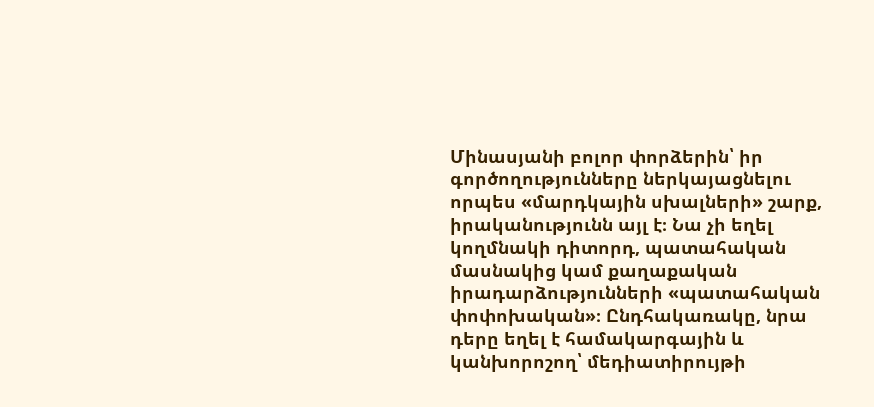Մինասյանի բոլոր փորձերին՝ իր գործողությունները ներկայացնելու որպես «մարդկային սխալների» շարք, իրականությունն այլ է։ Նա չի եղել կողմնակի դիտորդ, պատահական մասնակից կամ քաղաքական իրադարձությունների «պատահական փոփոխական»։ Ընդհակառակը, նրա դերը եղել է համակարգային և կանխորոշող՝ մեդիատիրույթի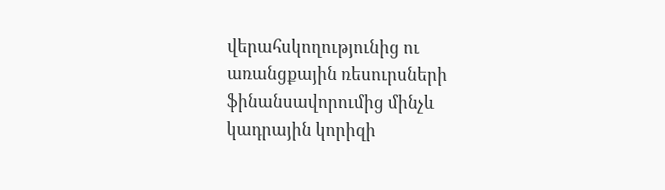վերահսկողությունից ու առանցքային ռեսուրսների ֆինանսավորումից մինչև կադրային կորիզի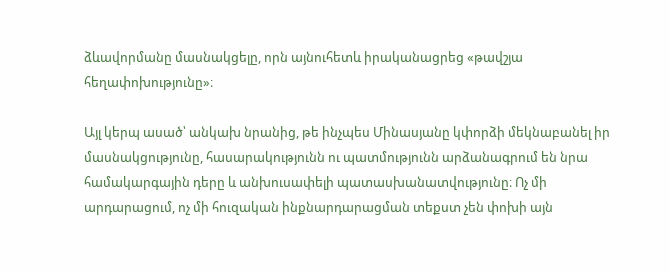ձևավորմանը մասնակցելը, որն այնուհետև իրականացրեց «թավշյա հեղափոխությունը»։

Այլ կերպ ասած՝ անկախ նրանից, թե ինչպես Մինասյանը կփորձի մեկնաբանել իր մասնակցությունը, հասարակությունն ու պատմությունն արձանագրում են նրա համակարգային դերը և անխուսափելի պատասխանատվությունը։ Ոչ մի արդարացում, ոչ մի հուզական ինքնարդարացման տեքստ չեն փոխի այն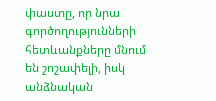փաստը, որ նրա գործողությունների հետևանքները մնում են շոշափելի, իսկ անձնական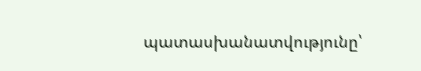պատասխանատվությունը՝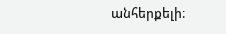անհերքելի։